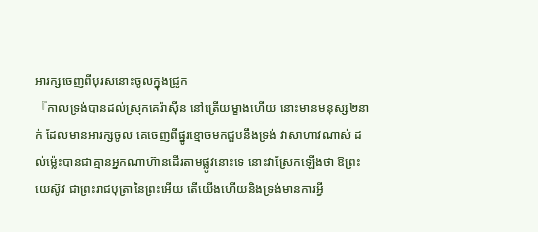អារក្សចេញពីបុរសនោះចូលក្នុងជ្រូក
『កាលទ្រង់បានដល់ស្រុកគេរ៉ាស៊ីន នៅត្រើយម្ខាងហើយ នោះមានមនុស្ស២នាក់ ដែលមានអារក្សចូល គេចេញពីផ្នូរខ្មោចមកជួបនឹងទ្រង់ វាសាហាវណាស់ ដល់ម៉្លេះបានជាគ្មានអ្នកណាហ៊ានដើរតាមផ្លូវនោះទេ នោះវាស្រែកឡើងថា ឱព្រះយេស៊ូវ ជាព្រះរាជបុត្រានៃព្រះអើយ តើយើងហើយនិងទ្រង់មានការអ្វី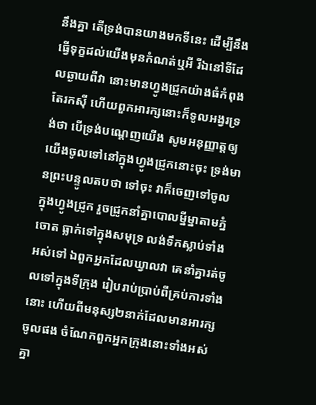នឹងគ្នា តើទ្រង់បានយាងមកទីនេះ ដើម្បីនឹងធ្វើទុក្ខដល់យើងមុនកំណត់ឬអី រីឯនៅទីដែលឆ្ងាយពីវា នោះមានហ្វូងជ្រូកយ៉ាងធំកំពុងតែរកស៊ី ហើយពួកអារក្សនោះក៏ទូលអង្វរទ្រង់ថា បើទ្រង់បណ្តេញយើង សូមអនុញ្ញាត្តឲ្យយើងចូលទៅនៅក្នុងហ្វូងជ្រូកនោះចុះ ទ្រង់មានព្រះបន្ទូលតបថា ទៅចុះ វាក៏ចេញទៅចូលក្នុងហ្វូងជ្រូក រួចជ្រូកនាំគ្នាបោលម្នីម្នាតាមភ្នំចោត ធ្លាក់ទៅក្នុងសមុទ្រ លង់ទឹកស្លាប់ទាំងអស់ទៅ ឯពួកអ្នកដែលឃ្វាលវា គេនាំគ្នារត់ចូលទៅក្នុងទីក្រុង រៀបរាប់ប្រាប់ពីគ្រប់ការទាំងនោះ ហើយពីមនុស្ស២នាក់ដែលមានអារក្សចូលផង ចំណែកពួកអ្នកក្រុងនោះទាំងអស់គ្នា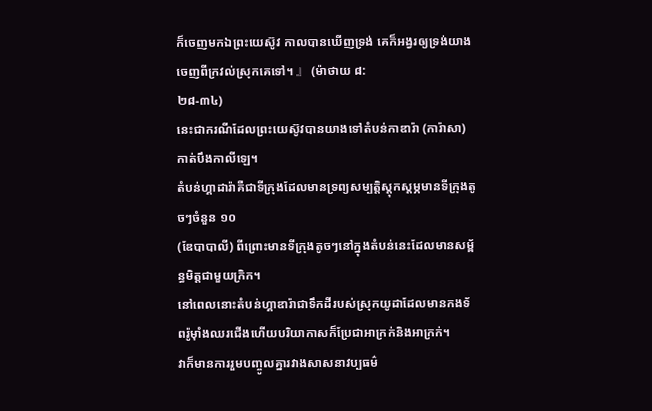ក៏ចេញមកឯព្រះយេស៊ូវ កាលបានឃើញទ្រង់ គេក៏អង្វរឲ្យទ្រង់យាងចេញពីក្រវល់ស្រុកគេទៅ។ 』 (ម៉ាថាយ ៨:
២៨-៣៤)
នេះជាករណីដែលព្រះយេស៊ូវបានយាងទៅតំបន់កាឌារ៉ា (ការ៉ាសា) កាត់បឹងកាលីឡេ។
តំបន់ហ្គាដារ៉ាគឺជាទីក្រុងដែលមានទ្រព្យសម្បត្តិស្តុកស្តម្ភមានទីក្រុងតូចៗចំនួន ១០
(ឌែបាបាលី) ពីព្រោះមានទីក្រុងតូចៗនៅក្នុងតំបន់នេះដែលមានសម្ព័ន្ធមិត្តជាមួយក្រិក។
នៅពេលនោះតំបន់ហ្គាឌារ៉ាជាទឹកដីរបស់ស្រុកយូដាដែលមានកងទ័ពរ៉ូម៉ាំងឈរជើងហើយបរិយាកាសក៏ប្រែជាអាក្រក់និងអាក្រក់។
វាក៏មានការរួមបញ្ចូលគ្នារវាងសាសនាវប្បធម៌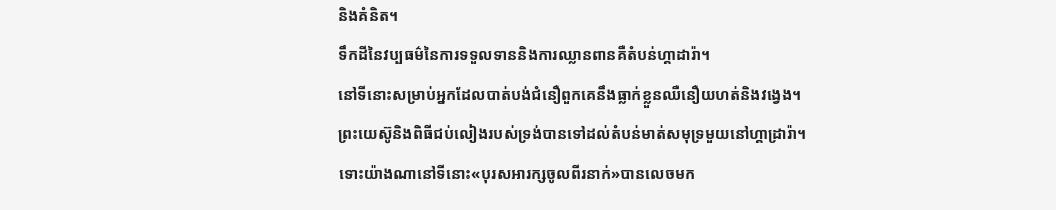និងគំនិត។
ទឹកដីនៃវប្បធម៌នៃការទទួលទាននិងការឈ្លានពានគឺតំបន់ហ្គាដារ៉ា។
នៅទីនោះសម្រាប់អ្នកដែលបាត់បង់ជំនឿពួកគេនឹងធ្លាក់ខ្លួនឈឺនឿយហត់និងវង្វេង។
ព្រះយេស៊ូនិងពិធីជប់លៀងរបស់ទ្រង់បានទៅដល់តំបន់មាត់សមុទ្រមួយនៅហ្គាដ្រារ៉ា។ ទោះយ៉ាងណានៅទីនោះ«បុរសអារក្សចូលពីរនាក់»បានលេចមក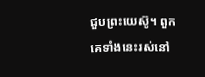ជួបព្រះយេស៊ូ។ ពួកគេទាំងនេះរស់នៅ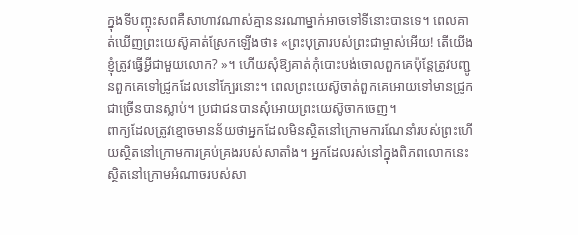ក្នុងទីបញ្ចុះសពគឺសាហាវណាស់គ្មាននរណាម្នាក់អាចទៅទីនោះបានទេ។ ពេលគាត់ឃើញព្រះយេស៊ូគាត់ស្រែកឡើងថា៖ «ព្រះបុត្រារបស់ព្រះជាម្ចាស់អើយ! តើយើងខ្ញុំត្រូវធ្វើអ្វីជាមួយលោក? »។ ហើយសុំឱ្យគាត់កុំបោះបង់ចោលពួកគេប៉ុន្តែត្រូវបញ្ជូនពួកគេទៅជ្រូកដែលនៅក្បែរនោះ។ ពេលព្រះយេស៊ូចាត់ពួកគេអោយទៅមានជ្រូកជាច្រើនបានស្លាប់។ ប្រជាជនបានសុំអោយព្រះយេស៊ូចាកចេញ។
ពាក្យដែលត្រូវខ្មោចមានន័យថាអ្នកដែលមិនស្ថិតនៅក្រោមការណែនាំរបស់ព្រះហើយស្ថិតនៅក្រោមការគ្រប់គ្រងរបស់សាតាំង។ អ្នកដែលរស់នៅក្នុងពិភពលោកនេះស្ថិតនៅក្រោមអំណាចរបស់សា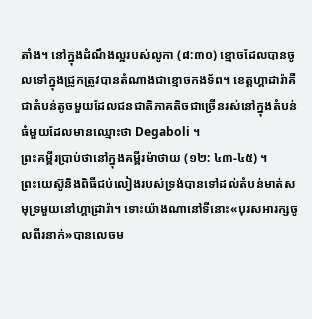តាំង។ នៅក្នុងដំណឹងល្អរបស់លូកា (៨:៣០) ខ្មោចដែលបានចូលទៅក្នុងជ្រូកត្រូវបានតំណាងជាខ្មោចកងទ័ព។ ខេត្តហ្គាដារ៉ាគឺជាតំបន់តូចមួយដែលជនជាតិភាគតិចជាច្រើនរស់នៅក្នុងតំបន់ធំមួយដែលមានឈ្មោះថា Degaboli ។
ព្រះគម្ពីរប្រាប់ថានៅក្នុងគម្ពីរម៉ាថាយ (១២: ៤៣-៤៥) ។
ព្រះយេស៊ូនិងពិធីជប់លៀងរបស់ទ្រង់បានទៅដល់តំបន់មាត់សមុទ្រមួយនៅហ្គាដ្រារ៉ា។ ទោះយ៉ាងណានៅទីនោះ«បុរសអារក្សចូលពីរនាក់»បានលេចម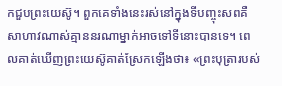កជួបព្រះយេស៊ូ។ ពួកគេទាំងនេះរស់នៅក្នុងទីបញ្ចុះសពគឺសាហាវណាស់គ្មាននរណាម្នាក់អាចទៅទីនោះបានទេ។ ពេលគាត់ឃើញព្រះយេស៊ូគាត់ស្រែកឡើងថា៖ «ព្រះបុត្រារបស់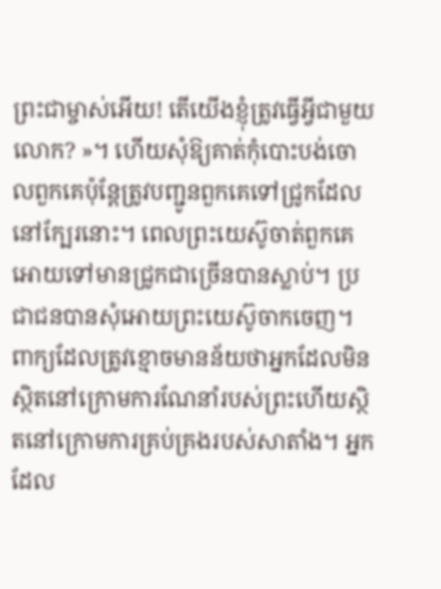ព្រះជាម្ចាស់អើយ! តើយើងខ្ញុំត្រូវធ្វើអ្វីជាមួយលោក? »។ ហើយសុំឱ្យគាត់កុំបោះបង់ចោលពួកគេប៉ុន្តែត្រូវបញ្ជូនពួកគេទៅជ្រូកដែលនៅក្បែរនោះ។ ពេលព្រះយេស៊ូចាត់ពួកគេអោយទៅមានជ្រូកជាច្រើនបានស្លាប់។ ប្រជាជនបានសុំអោយព្រះយេស៊ូចាកចេញ។
ពាក្យដែលត្រូវខ្មោចមានន័យថាអ្នកដែលមិនស្ថិតនៅក្រោមការណែនាំរបស់ព្រះហើយស្ថិតនៅក្រោមការគ្រប់គ្រងរបស់សាតាំង។ អ្នកដែល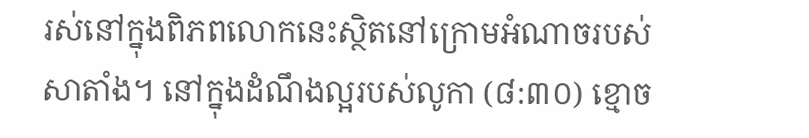រស់នៅក្នុងពិភពលោកនេះស្ថិតនៅក្រោមអំណាចរបស់សាតាំង។ នៅក្នុងដំណឹងល្អរបស់លូកា (៨:៣០) ខ្មោច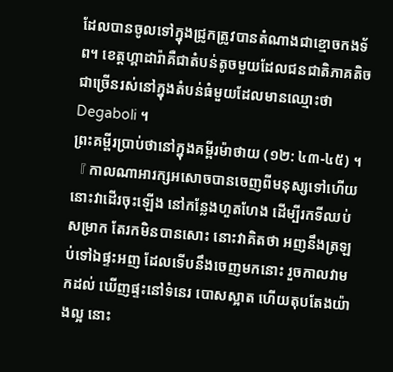ដែលបានចូលទៅក្នុងជ្រូកត្រូវបានតំណាងជាខ្មោចកងទ័ព។ ខេត្តហ្គាដារ៉ាគឺជាតំបន់តូចមួយដែលជនជាតិភាគតិចជាច្រើនរស់នៅក្នុងតំបន់ធំមួយដែលមានឈ្មោះថា Degaboli ។
ព្រះគម្ពីរប្រាប់ថានៅក្នុងគម្ពីរម៉ាថាយ (១២: ៤៣-៤៥) ។
『 កាលណាអារក្សអសោចបានចេញពីមនុស្សទៅហើយ នោះវាដើរចុះឡើង នៅកន្លែងហួតហែង ដើម្បីរកទីឈប់សម្រាក តែរកមិនបានសោះ នោះវាគិតថា អញនឹងត្រឡប់ទៅឯផ្ទះអញ ដែលទើបនឹងចេញមកនោះ រួចកាលវាមកដល់ ឃើញផ្ទះនៅទំនេរ បោសស្អាត ហើយតុបតែងយ៉ាងល្អ នោះ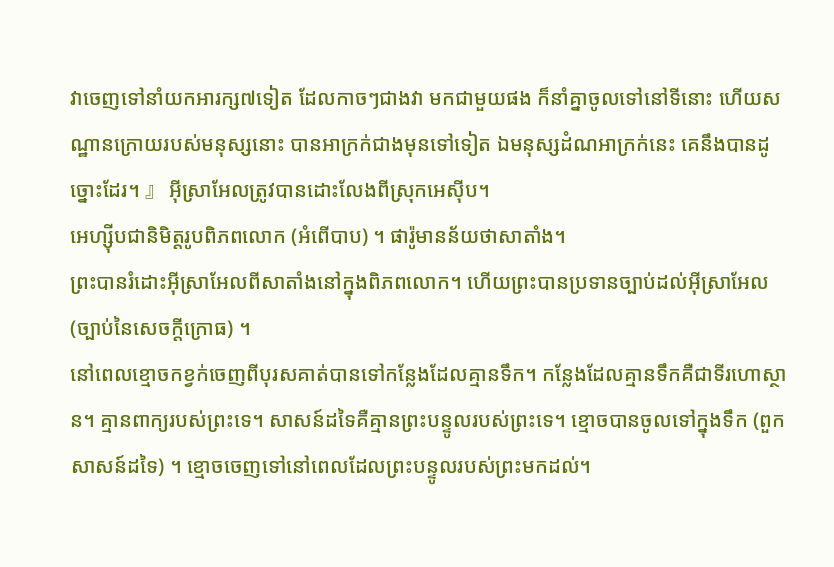វាចេញទៅនាំយកអារក្ស៧ទៀត ដែលកាចៗជាងវា មកជាមួយផង ក៏នាំគ្នាចូលទៅនៅទីនោះ ហើយសណ្ឋានក្រោយរបស់មនុស្សនោះ បានអាក្រក់ជាងមុនទៅទៀត ឯមនុស្សដំណអាក្រក់នេះ គេនឹងបានដូច្នោះដែរ។ 』 អ៊ីស្រាអែលត្រូវបានដោះលែងពីស្រុកអេស៊ីប។
អេហ្ស៊ីបជានិមិត្តរូបពិភពលោក (អំពើបាប) ។ ផារ៉ូមានន័យថាសាតាំង។
ព្រះបានរំដោះអ៊ីស្រាអែលពីសាតាំងនៅក្នុងពិភពលោក។ ហើយព្រះបានប្រទានច្បាប់ដល់អ៊ីស្រាអែល
(ច្បាប់នៃសេចក្តីក្រោធ) ។
នៅពេលខ្មោចកខ្វក់ចេញពីបុរសគាត់បានទៅកន្លែងដែលគ្មានទឹក។ កន្លែងដែលគ្មានទឹកគឺជាទីរហោស្ថាន។ គ្មានពាក្យរបស់ព្រះទេ។ សាសន៍ដទៃគឺគ្មានព្រះបន្ទូលរបស់ព្រះទេ។ ខ្មោចបានចូលទៅក្នុងទឹក (ពួកសាសន៍ដទៃ) ។ ខ្មោចចេញទៅនៅពេលដែលព្រះបន្ទូលរបស់ព្រះមកដល់។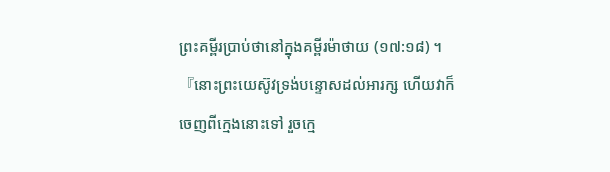ព្រះគម្ពីរប្រាប់ថានៅក្នុងគម្ពីរម៉ាថាយ (១៧:១៨) ។『នោះព្រះយេស៊ូវទ្រង់បន្ទោសដល់អារក្ស ហើយវាក៏ចេញពីក្មេងនោះទៅ រួចក្មេ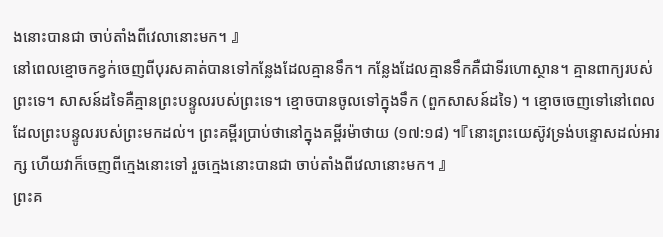ងនោះបានជា ចាប់តាំងពីវេលានោះមក។ 』
នៅពេលខ្មោចកខ្វក់ចេញពីបុរសគាត់បានទៅកន្លែងដែលគ្មានទឹក។ កន្លែងដែលគ្មានទឹកគឺជាទីរហោស្ថាន។ គ្មានពាក្យរបស់ព្រះទេ។ សាសន៍ដទៃគឺគ្មានព្រះបន្ទូលរបស់ព្រះទេ។ ខ្មោចបានចូលទៅក្នុងទឹក (ពួកសាសន៍ដទៃ) ។ ខ្មោចចេញទៅនៅពេលដែលព្រះបន្ទូលរបស់ព្រះមកដល់។ ព្រះគម្ពីរប្រាប់ថានៅក្នុងគម្ពីរម៉ាថាយ (១៧:១៨) ។『នោះព្រះយេស៊ូវទ្រង់បន្ទោសដល់អារក្ស ហើយវាក៏ចេញពីក្មេងនោះទៅ រួចក្មេងនោះបានជា ចាប់តាំងពីវេលានោះមក។ 』
ព្រះគ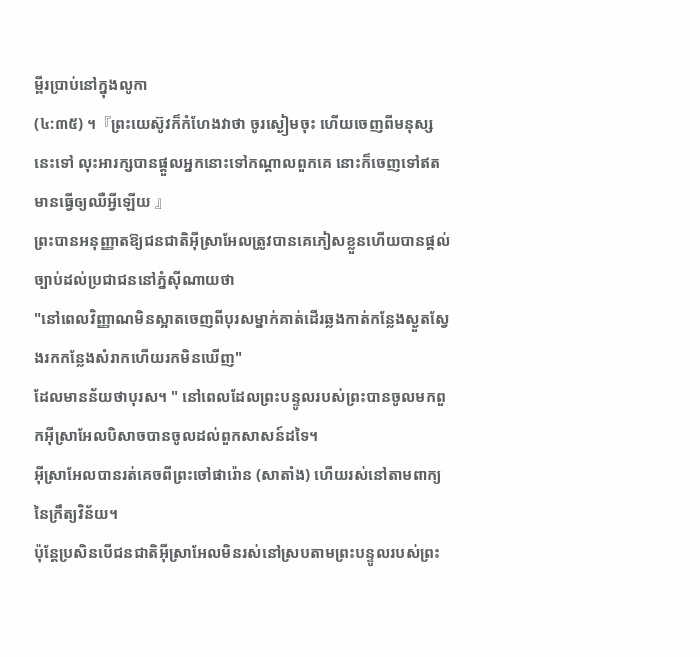ម្ពីរប្រាប់នៅក្នុងលូកា
(៤:៣៥) ។『ព្រះយេស៊ូវក៏កំហែងវាថា ចូរស្ងៀមចុះ ហើយចេញពីមនុស្សនេះទៅ លុះអារក្សបានផ្តួលអ្នកនោះទៅកណ្តាលពួកគេ នោះក៏ចេញទៅឥតមានធ្វើឲ្យឈឺអ្វីឡើយ 』
ព្រះបានអនុញ្ញាតឱ្យជនជាតិអ៊ីស្រាអែលត្រូវបានគេភៀសខ្លួនហើយបានផ្តល់ច្បាប់ដល់ប្រជាជននៅភ្នំស៊ីណាយថា
"នៅពេលវិញ្ញាណមិនស្អាតចេញពីបុរសម្នាក់គាត់ដើរឆ្លងកាត់កន្លែងស្ងួតស្វែងរកកន្លែងសំរាកហើយរកមិនឃើញ"
ដែលមានន័យថាបុរស។ " នៅពេលដែលព្រះបន្ទូលរបស់ព្រះបានចូលមកពួកអ៊ីស្រាអែលបិសាចបានចូលដល់ពួកសាសន៍ដទៃ។
អ៊ីស្រាអែលបានរត់គេចពីព្រះចៅផារ៉ោន (សាតាំង) ហើយរស់នៅតាមពាក្យនៃក្រឹត្យវិន័យ។
ប៉ុន្តែប្រសិនបើជនជាតិអ៊ីស្រាអែលមិនរស់នៅស្របតាមព្រះបន្ទូលរបស់ព្រះ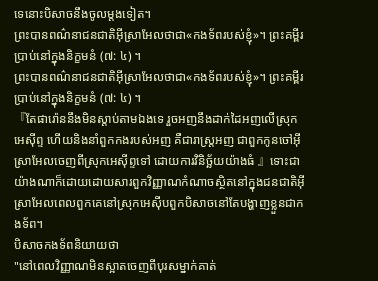ទេនោះបិសាចនឹងចូលម្តងទៀត។
ព្រះបានពណ៌នាជនជាតិអ៊ីស្រាអែលថាជា«កងទ័ពរបស់ខ្ញុំ»។ ព្រះគម្ពីរប្រាប់នៅក្នុងនិក្ខមនំ (៧: ៤) ។
ព្រះបានពណ៌នាជនជាតិអ៊ីស្រាអែលថាជា«កងទ័ពរបស់ខ្ញុំ»។ ព្រះគម្ពីរប្រាប់នៅក្នុងនិក្ខមនំ (៧: ៤) ។
『តែផារ៉ោននឹងមិនស្តាប់តាមឯងទេ រួចអញនឹងដាក់ដៃអញលើស្រុកអេស៊ីព្ទ ហើយនិងនាំពួកកងរបស់អញ គឺជារាស្ត្រអញ ជាពួកកូនចៅអ៊ីស្រាអែលចេញពីស្រុកអេស៊ីព្ទទៅ ដោយការវិនិច្ឆ័យយ៉ាងធំ 』ទោះជាយ៉ាងណាក៏ដោយដោយសារពួកវិញ្ញាណកំណាចស្ថិតនៅក្នុងជនជាតិអ៊ីស្រាអែលពេលពួកគេនៅស្រុកអេស៊ីបពួកបិសាចនៅតែបង្ហាញខ្លួនជាកងទ័ព។
បិសាចកងទ័ពនិយាយថា
"នៅពេលវិញ្ញាណមិនស្អាតចេញពីបុរសម្នាក់គាត់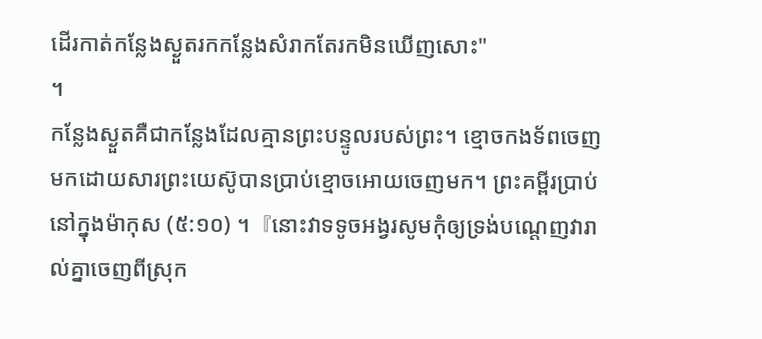ដើរកាត់កន្លែងស្ងួតរកកន្លែងសំរាកតែរកមិនឃើញសោះ"
។
កន្លែងស្ងួតគឺជាកន្លែងដែលគ្មានព្រះបន្ទូលរបស់ព្រះ។ ខ្មោចកងទ័ពចេញមកដោយសារព្រះយេស៊ូបានប្រាប់ខ្មោចអោយចេញមក។ ព្រះគម្ពីរប្រាប់នៅក្នុងម៉ាកុស (៥:១០) ។『នោះវាទទូចអង្វរសូមកុំឲ្យទ្រង់បណ្តេញវារាល់គ្នាចេញពីស្រុក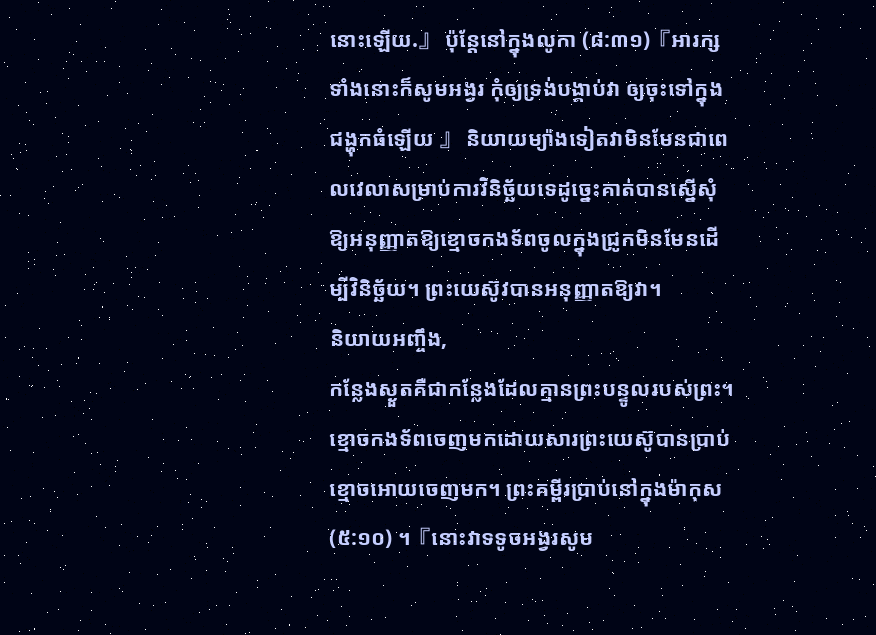នោះឡើយ.』 ប៉ុន្តែនៅក្នុងលូកា (៨:៣១)『អារក្សទាំងនោះក៏សូមអង្វរ កុំឲ្យទ្រង់បង្គាប់វា ឲ្យចុះទៅក្នុងជង្ហុកធំឡើយ 』 និយាយម្យ៉ាងទៀតវាមិនមែនជាពេលវេលាសម្រាប់ការវិនិច្ឆ័យទេដូច្នេះគាត់បានស្នើសុំឱ្យអនុញ្ញាតឱ្យខ្មោចកងទ័ពចូលក្នុងជ្រូកមិនមែនដើម្បីវិនិច្ឆ័យ។ ព្រះយេស៊ូវបានអនុញ្ញាតឱ្យវា។
និយាយអញ្ចឹង,
កន្លែងស្ងួតគឺជាកន្លែងដែលគ្មានព្រះបន្ទូលរបស់ព្រះ។ ខ្មោចកងទ័ពចេញមកដោយសារព្រះយេស៊ូបានប្រាប់ខ្មោចអោយចេញមក។ ព្រះគម្ពីរប្រាប់នៅក្នុងម៉ាកុស (៥:១០) ។『នោះវាទទូចអង្វរសូម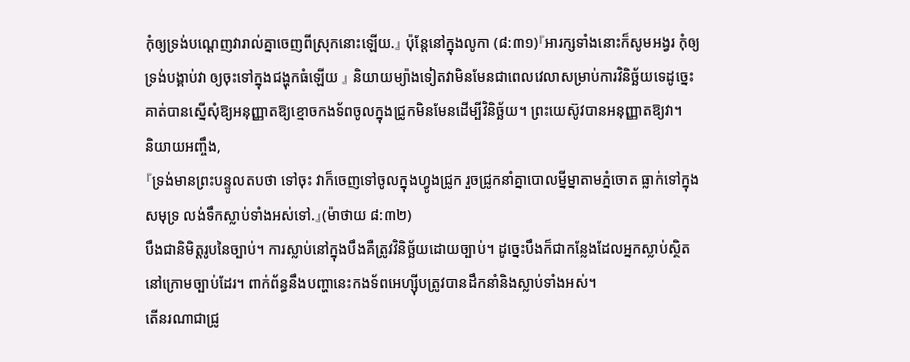កុំឲ្យទ្រង់បណ្តេញវារាល់គ្នាចេញពីស្រុកនោះឡើយ.』 ប៉ុន្តែនៅក្នុងលូកា (៨:៣១)『អារក្សទាំងនោះក៏សូមអង្វរ កុំឲ្យទ្រង់បង្គាប់វា ឲ្យចុះទៅក្នុងជង្ហុកធំឡើយ 』 និយាយម្យ៉ាងទៀតវាមិនមែនជាពេលវេលាសម្រាប់ការវិនិច្ឆ័យទេដូច្នេះគាត់បានស្នើសុំឱ្យអនុញ្ញាតឱ្យខ្មោចកងទ័ពចូលក្នុងជ្រូកមិនមែនដើម្បីវិនិច្ឆ័យ។ ព្រះយេស៊ូវបានអនុញ្ញាតឱ្យវា។
និយាយអញ្ចឹង,
『ទ្រង់មានព្រះបន្ទូលតបថា ទៅចុះ វាក៏ចេញទៅចូលក្នុងហ្វូងជ្រូក រួចជ្រូកនាំគ្នាបោលម្នីម្នាតាមភ្នំចោត ធ្លាក់ទៅក្នុងសមុទ្រ លង់ទឹកស្លាប់ទាំងអស់ទៅ.』(ម៉ាថាយ ៨:៣២)
បឹងជានិមិត្តរូបនៃច្បាប់។ ការស្លាប់នៅក្នុងបឹងគឺត្រូវវិនិច្ឆ័យដោយច្បាប់។ ដូច្នេះបឹងក៏ជាកន្លែងដែលអ្នកស្លាប់ស្ថិតនៅក្រោមច្បាប់ដែរ។ ពាក់ព័ន្ធនឹងបញ្ហានេះកងទ័ពអេហ្ស៊ីបត្រូវបានដឹកនាំនិងស្លាប់ទាំងអស់។
តើនរណាជាជ្រូ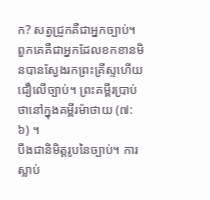ក? សត្វជ្រូកគឺជាអ្នកច្បាប់។ ពួកគេគឺជាអ្នកដែលខកខានមិនបានស្វែងរកព្រះគ្រីស្ទហើយជឿលើច្បាប់។ ព្រះគម្ពីរប្រាប់ថានៅក្នុងគម្ពីរម៉ាថាយ (៧: ៦) ។
បឹងជានិមិត្តរូបនៃច្បាប់។ ការស្លាប់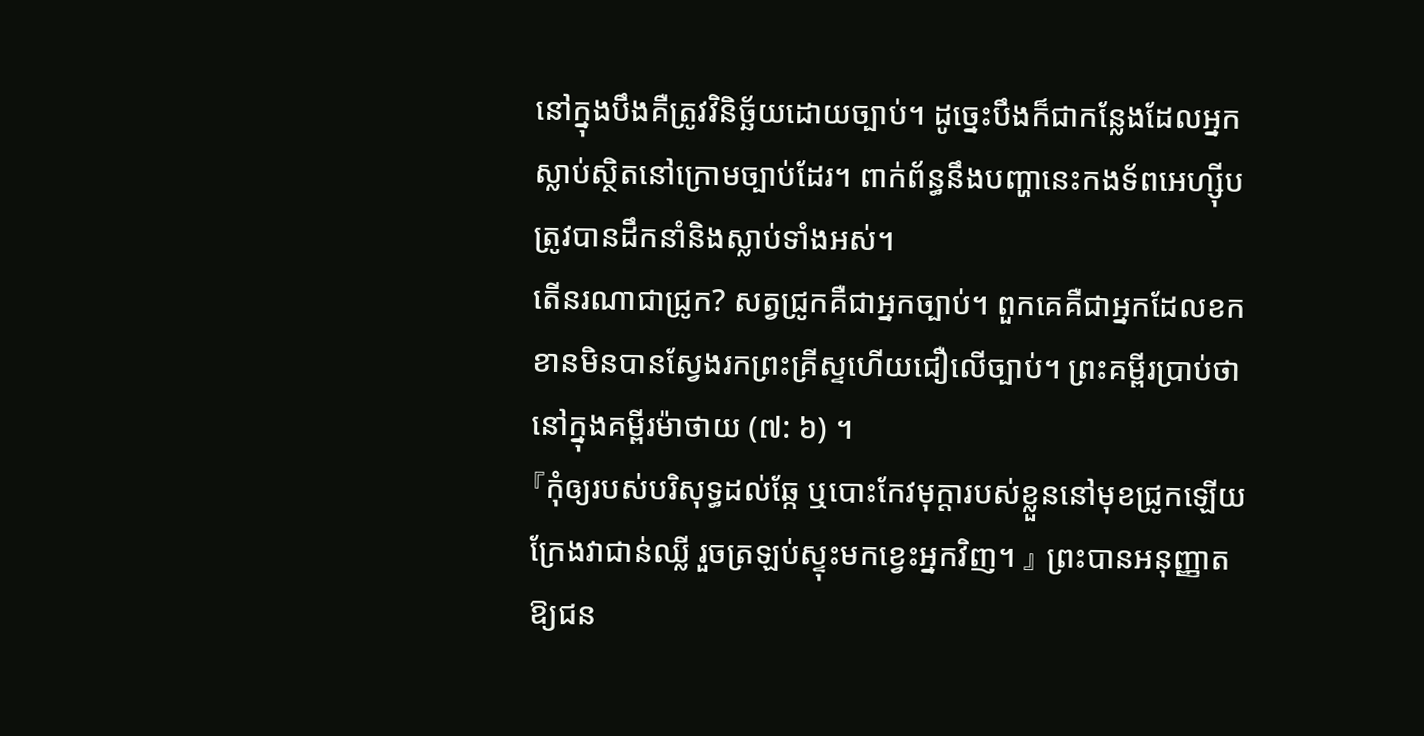នៅក្នុងបឹងគឺត្រូវវិនិច្ឆ័យដោយច្បាប់។ ដូច្នេះបឹងក៏ជាកន្លែងដែលអ្នកស្លាប់ស្ថិតនៅក្រោមច្បាប់ដែរ។ ពាក់ព័ន្ធនឹងបញ្ហានេះកងទ័ពអេហ្ស៊ីបត្រូវបានដឹកនាំនិងស្លាប់ទាំងអស់។
តើនរណាជាជ្រូក? សត្វជ្រូកគឺជាអ្នកច្បាប់។ ពួកគេគឺជាអ្នកដែលខកខានមិនបានស្វែងរកព្រះគ្រីស្ទហើយជឿលើច្បាប់។ ព្រះគម្ពីរប្រាប់ថានៅក្នុងគម្ពីរម៉ាថាយ (៧: ៦) ។
『កុំឲ្យរបស់បរិសុទ្ធដល់ឆ្កែ ឬបោះកែវមុក្តារបស់ខ្លួននៅមុខជ្រូកឡើយ ក្រែងវាជាន់ឈ្លី រួចត្រឡប់ស្ទុះមកខ្វេះអ្នកវិញ។ 』 ព្រះបានអនុញ្ញាតឱ្យជន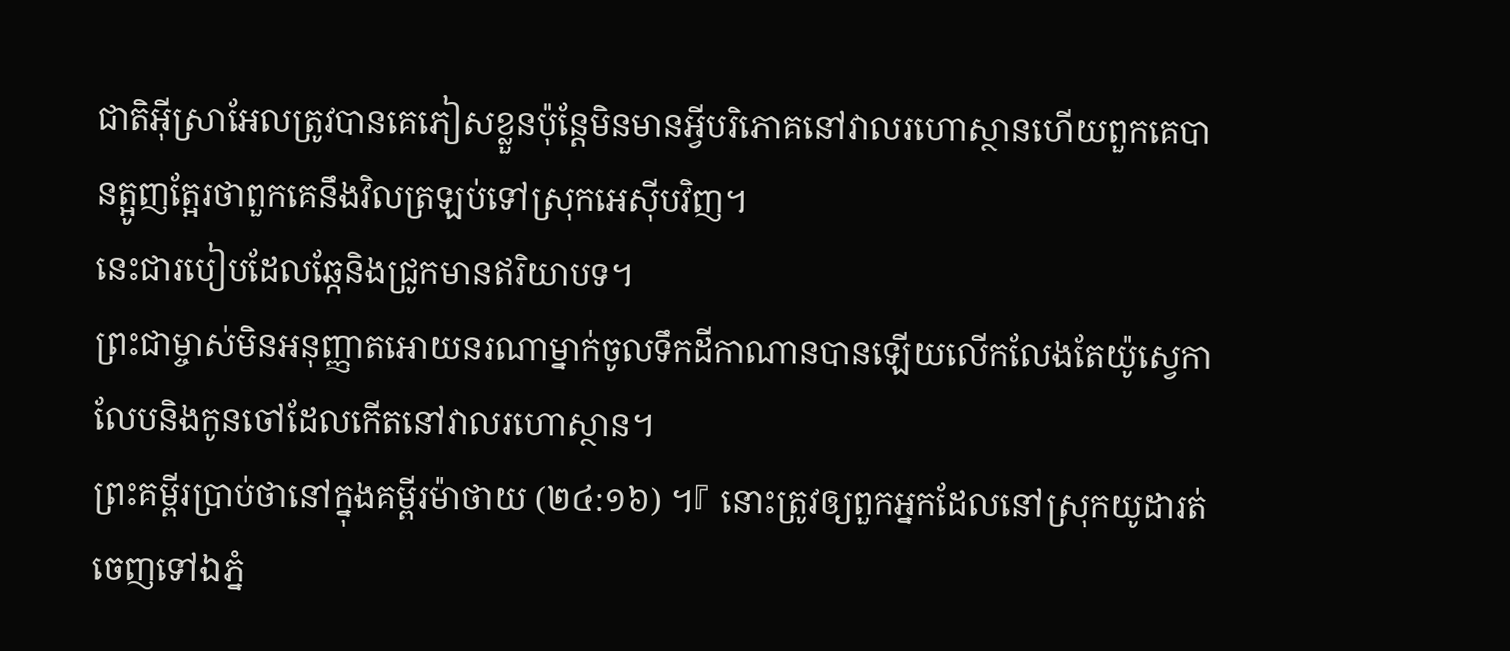ជាតិអ៊ីស្រាអែលត្រូវបានគេភៀសខ្លួនប៉ុន្តែមិនមានអ្វីបរិភោគនៅវាលរហោស្ថានហើយពួកគេបានត្អូញត្អែរថាពួកគេនឹងវិលត្រឡប់ទៅស្រុកអេស៊ីបវិញ។
នេះជារបៀបដែលឆ្កែនិងជ្រូកមានឥរិយាបទ។
ព្រះជាម្ចាស់មិនអនុញ្ញាតអោយនរណាម្នាក់ចូលទឹកដីកាណានបានឡើយលើកលែងតែយ៉ូស្វេកាលែបនិងកូនចៅដែលកើតនៅវាលរហោស្ថាន។
ព្រះគម្ពីរប្រាប់ថានៅក្នុងគម្ពីរម៉ាថាយ (២៤:១៦) ។『 នោះត្រូវឲ្យពួកអ្នកដែលនៅស្រុកយូដារត់ចេញទៅឯភ្នំ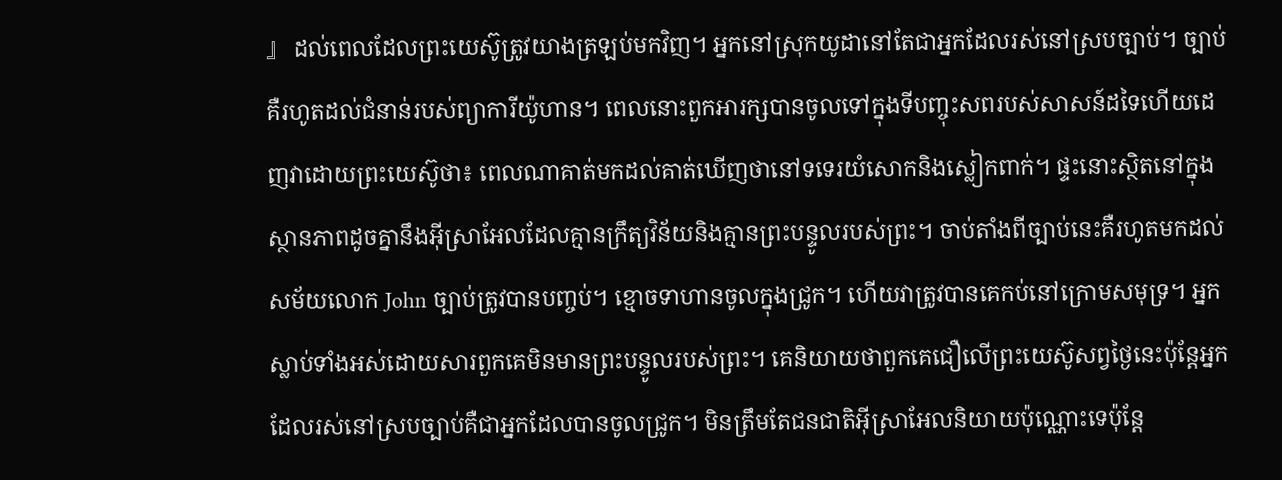』 ដល់ពេលដែលព្រះយេស៊ូត្រូវយាងត្រឡប់មកវិញ។ អ្នកនៅស្រុកយូដានៅតែជាអ្នកដែលរស់នៅស្របច្បាប់។ ច្បាប់គឺរហូតដល់ជំនាន់របស់ព្យាការីយ៉ូហាន។ ពេលនោះពួកអារក្សបានចូលទៅក្នុងទីបញ្ចុះសពរបស់សាសន៍ដទៃហើយដេញវាដោយព្រះយេស៊ូថា៖ ពេលណាគាត់មកដល់គាត់ឃើញថានៅទទេរយំសោកនិងស្លៀកពាក់។ ផ្ទះនោះស្ថិតនៅក្នុងស្ថានភាពដូចគ្នានឹងអ៊ីស្រាអែលដែលគ្មានក្រឹត្យវិន័យនិងគ្មានព្រះបន្ទូលរបស់ព្រះ។ ចាប់តាំងពីច្បាប់នេះគឺរហូតមកដល់សម័យលោក John ច្បាប់ត្រូវបានបញ្ចប់។ ខ្មោចទាហានចូលក្នុងជ្រូក។ ហើយវាត្រូវបានគេកប់នៅក្រោមសមុទ្រ។ អ្នកស្លាប់ទាំងអស់ដោយសារពួកគេមិនមានព្រះបន្ទូលរបស់ព្រះ។ គេនិយាយថាពួកគេជឿលើព្រះយេស៊ូសព្វថ្ងៃនេះប៉ុន្តែអ្នកដែលរស់នៅស្របច្បាប់គឺជាអ្នកដែលបានចូលជ្រូក។ មិនត្រឹមតែជនជាតិអ៊ីស្រាអែលនិយាយប៉ុណ្ណោះទេប៉ុន្តែ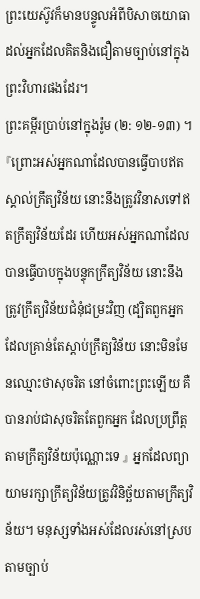ព្រះយេស៊ូវក៏មានបន្ទូលអំពីបិសាចយោធាដល់អ្នកដែលគិតនិងជឿតាមច្បាប់នៅក្នុងព្រះវិហារផងដែរ។
ព្រះគម្ពីរប្រាប់នៅក្នុងរ៉ូម (២: ១២-១៣) ។『ព្រោះអស់អ្នកណាដែលបានធ្វើបាបឥតស្គាល់ក្រឹត្យវិន័យ នោះនឹងត្រូវវិនាសទៅឥតក្រឹត្យវិន័យដែរ ហើយអស់អ្នកណាដែលបានធ្វើបាបក្នុងបន្ទុកក្រឹត្យវិន័យ នោះនឹងត្រូវក្រឹត្យវិន័យជំនុំជម្រះវិញ (ដ្បិតពួកអ្នកដែលគ្រាន់តែស្តាប់ក្រឹត្យវិន័យ នោះមិនមែនឈ្មោះថាសុចរិត នៅចំពោះព្រះឡើយ គឺបានរាប់ជាសុចរិតតែពួកអ្នក ដែលប្រព្រឹត្តតាមក្រឹត្យវិន័យប៉ុណ្ណោះទេ 』 អ្នកដែលព្យាយាមរក្សាក្រឹត្យវិន័យត្រូវវិនិច្ឆ័យតាមក្រឹត្យវិន័យ។ មនុស្សទាំងអស់ដែលរស់នៅស្របតាមច្បាប់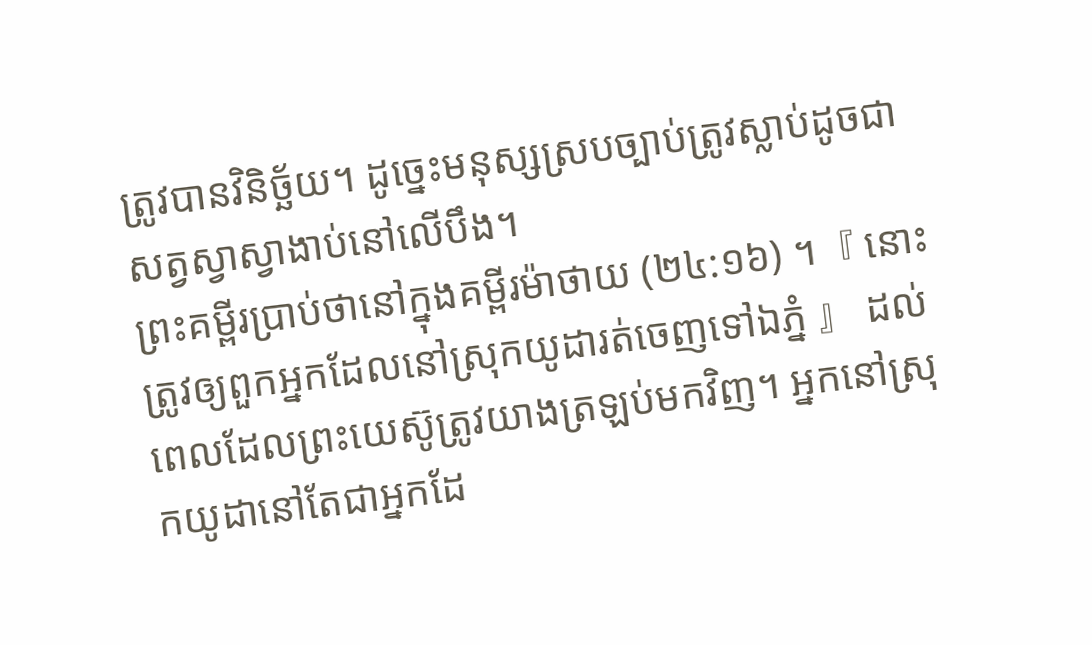ត្រូវបានវិនិច្ឆ័យ។ ដូច្នេះមនុស្សស្របច្បាប់ត្រូវស្លាប់ដូចជាសត្វស្វាស្វាងាប់នៅលើបឹង។
ព្រះគម្ពីរប្រាប់ថានៅក្នុងគម្ពីរម៉ាថាយ (២៤:១៦) ។『 នោះត្រូវឲ្យពួកអ្នកដែលនៅស្រុកយូដារត់ចេញទៅឯភ្នំ 』 ដល់ពេលដែលព្រះយេស៊ូត្រូវយាងត្រឡប់មកវិញ។ អ្នកនៅស្រុកយូដានៅតែជាអ្នកដែ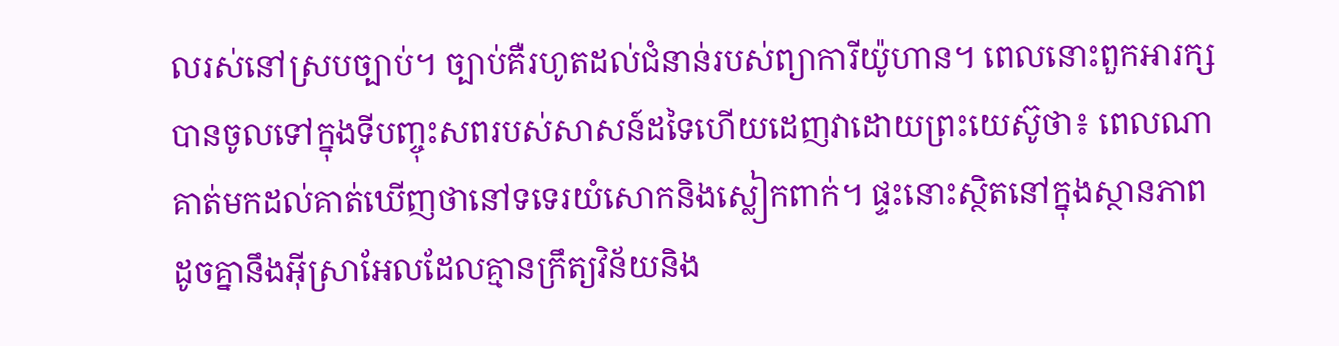លរស់នៅស្របច្បាប់។ ច្បាប់គឺរហូតដល់ជំនាន់របស់ព្យាការីយ៉ូហាន។ ពេលនោះពួកអារក្សបានចូលទៅក្នុងទីបញ្ចុះសពរបស់សាសន៍ដទៃហើយដេញវាដោយព្រះយេស៊ូថា៖ ពេលណាគាត់មកដល់គាត់ឃើញថានៅទទេរយំសោកនិងស្លៀកពាក់។ ផ្ទះនោះស្ថិតនៅក្នុងស្ថានភាពដូចគ្នានឹងអ៊ីស្រាអែលដែលគ្មានក្រឹត្យវិន័យនិង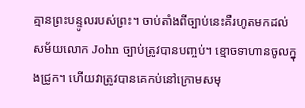គ្មានព្រះបន្ទូលរបស់ព្រះ។ ចាប់តាំងពីច្បាប់នេះគឺរហូតមកដល់សម័យលោក John ច្បាប់ត្រូវបានបញ្ចប់។ ខ្មោចទាហានចូលក្នុងជ្រូក។ ហើយវាត្រូវបានគេកប់នៅក្រោមសមុ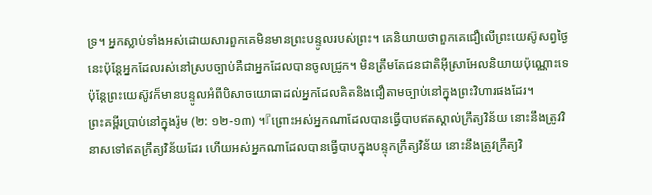ទ្រ។ អ្នកស្លាប់ទាំងអស់ដោយសារពួកគេមិនមានព្រះបន្ទូលរបស់ព្រះ។ គេនិយាយថាពួកគេជឿលើព្រះយេស៊ូសព្វថ្ងៃនេះប៉ុន្តែអ្នកដែលរស់នៅស្របច្បាប់គឺជាអ្នកដែលបានចូលជ្រូក។ មិនត្រឹមតែជនជាតិអ៊ីស្រាអែលនិយាយប៉ុណ្ណោះទេប៉ុន្តែព្រះយេស៊ូវក៏មានបន្ទូលអំពីបិសាចយោធាដល់អ្នកដែលគិតនិងជឿតាមច្បាប់នៅក្នុងព្រះវិហារផងដែរ។
ព្រះគម្ពីរប្រាប់នៅក្នុងរ៉ូម (២: ១២-១៣) ។『ព្រោះអស់អ្នកណាដែលបានធ្វើបាបឥតស្គាល់ក្រឹត្យវិន័យ នោះនឹងត្រូវវិនាសទៅឥតក្រឹត្យវិន័យដែរ ហើយអស់អ្នកណាដែលបានធ្វើបាបក្នុងបន្ទុកក្រឹត្យវិន័យ នោះនឹងត្រូវក្រឹត្យវិ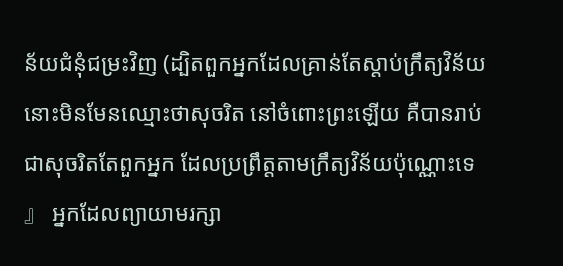ន័យជំនុំជម្រះវិញ (ដ្បិតពួកអ្នកដែលគ្រាន់តែស្តាប់ក្រឹត្យវិន័យ នោះមិនមែនឈ្មោះថាសុចរិត នៅចំពោះព្រះឡើយ គឺបានរាប់ជាសុចរិតតែពួកអ្នក ដែលប្រព្រឹត្តតាមក្រឹត្យវិន័យប៉ុណ្ណោះទេ 』 អ្នកដែលព្យាយាមរក្សា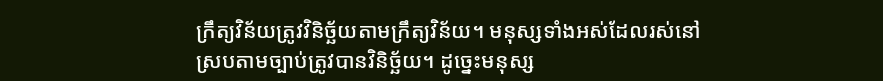ក្រឹត្យវិន័យត្រូវវិនិច្ឆ័យតាមក្រឹត្យវិន័យ។ មនុស្សទាំងអស់ដែលរស់នៅស្របតាមច្បាប់ត្រូវបានវិនិច្ឆ័យ។ ដូច្នេះមនុស្ស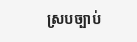ស្របច្បាប់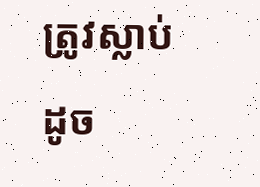ត្រូវស្លាប់ដូច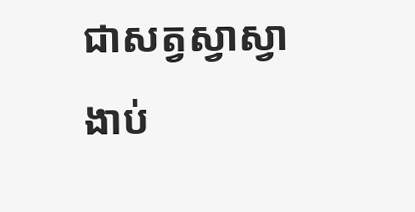ជាសត្វស្វាស្វាងាប់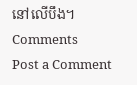នៅលើបឹង។
Comments
Post a Comment